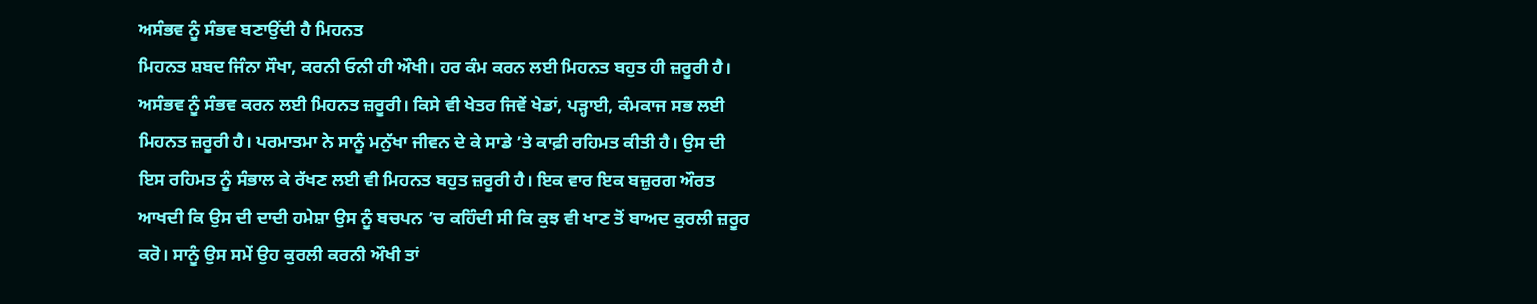ਅਸੰਭਵ ਨੂੰ ਸੰਭਵ ਬਣਾਉਂਦੀ ਹੈ ਮਿਹਨਤ
ਮਿਹਨਤ ਸ਼ਬਦ ਜਿੰਨਾ ਸੌਖਾ, ਕਰਨੀ ਓਨੀ ਹੀ ਔਖੀ। ਹਰ ਕੰਮ ਕਰਨ ਲਈ ਮਿਹਨਤ ਬਹੁਤ ਹੀ ਜ਼ਰੂਰੀ ਹੈ। ਅਸੰਭਵ ਨੂੰ ਸੰਭਵ ਕਰਨ ਲਈ ਮਿਹਨਤ ਜ਼ਰੂਰੀ। ਕਿਸੇ ਵੀ ਖੇਤਰ ਜਿਵੇਂ ਖੇਡਾਂ, ਪੜ੍ਹਾਈ, ਕੰਮਕਾਜ ਸਭ ਲਈ ਮਿਹਨਤ ਜ਼ਰੂਰੀ ਹੈ। ਪਰਮਾਤਮਾ ਨੇ ਸਾਨੂੰ ਮਨੁੱਖਾ ਜੀਵਨ ਦੇ ਕੇ ਸਾਡੇ ’ਤੇ ਕਾਫ਼ੀ ਰਹਿਮਤ ਕੀਤੀ ਹੈ। ਉਸ ਦੀ ਇਸ ਰਹਿਮਤ ਨੂੰ ਸੰਭਾਲ ਕੇ ਰੱਖਣ ਲਈ ਵੀ ਮਿਹਨਤ ਬਹੁਤ ਜ਼ਰੂਰੀ ਹੈ। ਇਕ ਵਾਰ ਇਕ ਬਜ਼ੁਰਗ ਔਰਤ ਆਖਦੀ ਕਿ ਉਸ ਦੀ ਦਾਦੀ ਹਮੇਸ਼ਾ ਉਸ ਨੂੰ ਬਚਪਨ ’ਚ ਕਹਿੰਦੀ ਸੀ ਕਿ ਕੁਝ ਵੀ ਖਾਣ ਤੋਂ ਬਾਅਦ ਕੁਰਲੀ ਜ਼ਰੂਰ ਕਰੋ। ਸਾਨੂੰ ਉਸ ਸਮੇਂ ਉਹ ਕੁਰਲੀ ਕਰਨੀ ਔਖੀ ਤਾਂ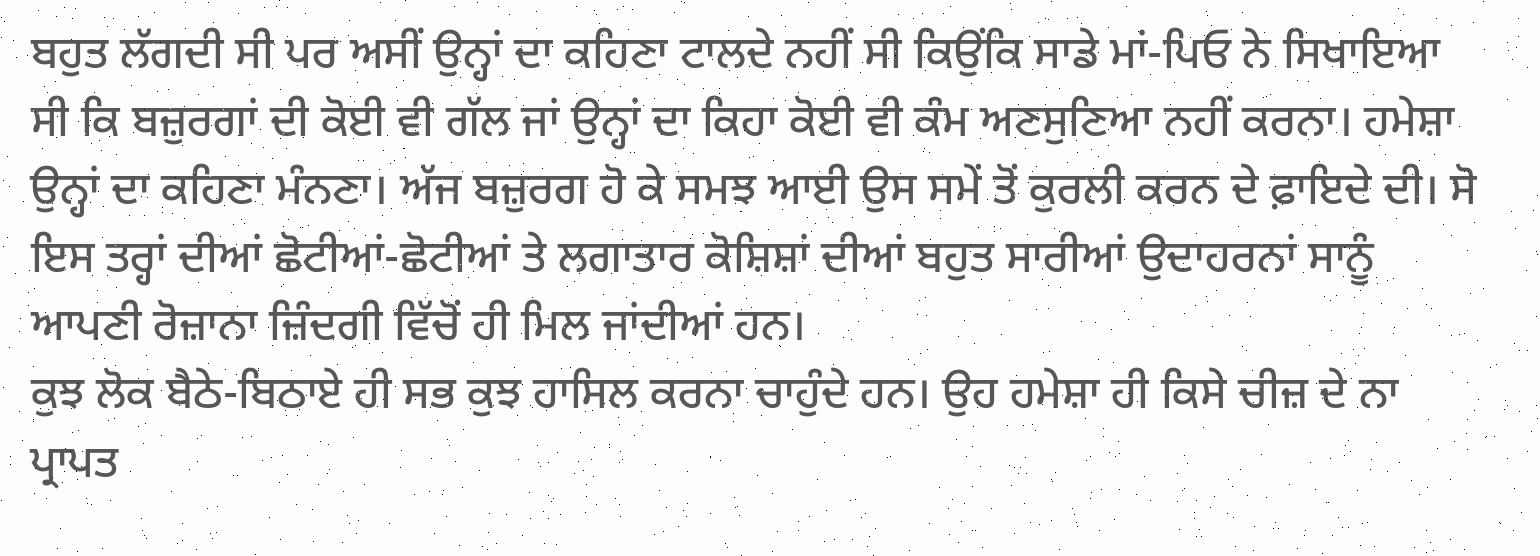ਬਹੁਤ ਲੱਗਦੀ ਸੀ ਪਰ ਅਸੀਂ ਉਨ੍ਹਾਂ ਦਾ ਕਹਿਣਾ ਟਾਲਦੇ ਨਹੀਂ ਸੀ ਕਿਉਂਕਿ ਸਾਡੇ ਮਾਂ-ਪਿਓ ਨੇ ਸਿਖਾਇਆ ਸੀ ਕਿ ਬਜ਼ੁਰਗਾਂ ਦੀ ਕੋਈ ਵੀ ਗੱਲ ਜਾਂ ਉਨ੍ਹਾਂ ਦਾ ਕਿਹਾ ਕੋਈ ਵੀ ਕੰਮ ਅਣਸੁਣਿਆ ਨਹੀਂ ਕਰਨਾ। ਹਮੇਸ਼ਾ ਉਨ੍ਹਾਂ ਦਾ ਕਹਿਣਾ ਮੰਨਣਾ। ਅੱਜ ਬਜ਼ੁਰਗ ਹੋ ਕੇ ਸਮਝ ਆਈ ਉਸ ਸਮੇਂ ਤੋਂ ਕੁਰਲੀ ਕਰਨ ਦੇ ਫ਼ਾਇਦੇ ਦੀ। ਸੋ ਇਸ ਤਰ੍ਹਾਂ ਦੀਆਂ ਛੋਟੀਆਂ-ਛੋਟੀਆਂ ਤੇ ਲਗਾਤਾਰ ਕੋਸ਼ਿਸ਼ਾਂ ਦੀਆਂ ਬਹੁਤ ਸਾਰੀਆਂ ਉਦਾਹਰਨਾਂ ਸਾਨੂੰ ਆਪਣੀ ਰੋਜ਼ਾਨਾ ਜ਼ਿੰਦਗੀ ਵਿੱਚੋਂ ਹੀ ਮਿਲ ਜਾਂਦੀਆਂ ਹਨ।
ਕੁਝ ਲੋਕ ਬੈਠੇ-ਬਿਠਾਏ ਹੀ ਸਭ ਕੁਝ ਹਾਸਿਲ ਕਰਨਾ ਚਾਹੁੰਦੇ ਹਨ। ਉਹ ਹਮੇਸ਼ਾ ਹੀ ਕਿਸੇ ਚੀਜ਼ ਦੇ ਨਾ ਪ੍ਰਾਪਤ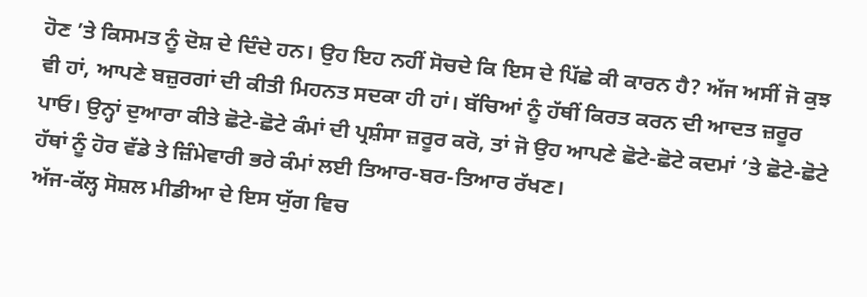ਹੋਣ ’ਤੇ ਕਿਸਮਤ ਨੂੰ ਦੋਸ਼ ਦੇ ਦਿੰਦੇ ਹਨ। ਉਹ ਇਹ ਨਹੀਂ ਸੋਚਦੇ ਕਿ ਇਸ ਦੇ ਪਿੱਛੇ ਕੀ ਕਾਰਨ ਹੈ? ਅੱਜ ਅਸੀਂ ਜੋ ਕੁਝ ਵੀ ਹਾਂ, ਆਪਣੇ ਬਜ਼ੁਰਗਾਂ ਦੀ ਕੀਤੀ ਮਿਹਨਤ ਸਦਕਾ ਹੀ ਹਾਂ। ਬੱਚਿਆਂ ਨੂੰ ਹੱਥੀਂ ਕਿਰਤ ਕਰਨ ਦੀ ਆਦਤ ਜ਼ਰੂਰ ਪਾਓ। ਉਨ੍ਹਾਂ ਦੁਆਰਾ ਕੀਤੇ ਛੋਟੇ-ਛੋਟੇ ਕੰਮਾਂ ਦੀ ਪ੍ਰਸ਼ੰਸਾ ਜ਼ਰੂਰ ਕਰੋ, ਤਾਂ ਜੋ ਉਹ ਆਪਣੇ ਛੋਟੇ-ਛੋਟੇ ਕਦਮਾਂ ’ਤੇ ਛੋਟੇ-ਛੋਟੇ ਹੱਥਾਂ ਨੂੰ ਹੋਰ ਵੱਡੇ ਤੇ ਜ਼ਿੰਮੇਵਾਰੀ ਭਰੇ ਕੰਮਾਂ ਲਈ ਤਿਆਰ-ਬਰ-ਤਿਆਰ ਰੱਖਣ।
ਅੱਜ-ਕੱਲ੍ਹ ਸੋਸ਼ਲ ਮੀਡੀਆ ਦੇ ਇਸ ਯੁੱਗ ਵਿਚ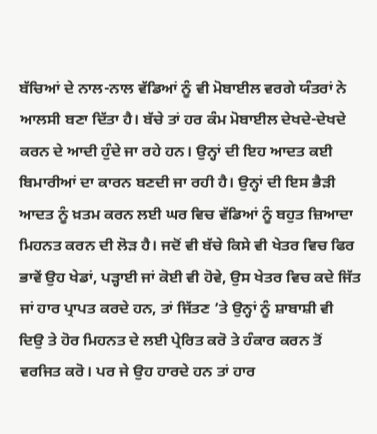ਬੱਚਿਆਂ ਦੇ ਨਾਲ-ਨਾਲ ਵੱਡਿਆਂ ਨੂੰ ਵੀ ਮੋਬਾਈਲ ਵਰਗੇ ਯੰਤਰਾਂ ਨੇ ਆਲਸੀ ਬਣਾ ਦਿੱਤਾ ਹੈ। ਬੱਚੇ ਤਾਂ ਹਰ ਕੰਮ ਮੋਬਾਈਲ ਦੇਖਦੇ-ਦੇਖਦੇ ਕਰਨ ਦੇ ਆਦੀ ਹੁੰਦੇ ਜਾ ਰਹੇ ਹਨ। ਉਨ੍ਹਾਂ ਦੀ ਇਹ ਆਦਤ ਕਈ ਬਿਮਾਰੀਆਂ ਦਾ ਕਾਰਨ ਬਣਦੀ ਜਾ ਰਹੀ ਹੈ। ਉਨ੍ਹਾਂ ਦੀ ਇਸ ਭੈੜੀ ਆਦਤ ਨੂੰ ਖ਼ਤਮ ਕਰਨ ਲਈ ਘਰ ਵਿਚ ਵੱਡਿਆਂ ਨੂੰ ਬਹੁਤ ਜ਼ਿਆਦਾ ਮਿਹਨਤ ਕਰਨ ਦੀ ਲੋੜ ਹੈ। ਜਦੋਂ ਵੀ ਬੱਚੇ ਕਿਸੇ ਵੀ ਖੇਤਰ ਵਿਚ ਫਿਰ ਭਾਵੇਂ ਉਹ ਖੇਡਾਂ, ਪੜ੍ਹਾਈ ਜਾਂ ਕੋਈ ਵੀ ਹੋਵੇ, ਉਸ ਖੇਤਰ ਵਿਚ ਕਦੇ ਜਿੱਤ ਜਾਂ ਹਾਰ ਪ੍ਰਾਪਤ ਕਰਦੇ ਹਨ, ਤਾਂ ਜਿੱਤਣ ’ਤੇ ਉਨ੍ਹਾਂ ਨੂੰ ਸ਼ਾਬਾਸ਼ੀ ਵੀ ਦਿਉ ਤੇ ਹੋਰ ਮਿਹਨਤ ਦੇ ਲਈ ਪ੍ਰੇਰਿਤ ਕਰੋ ਤੇ ਹੰਕਾਰ ਕਰਨ ਤੋਂ ਵਰਜਿਤ ਕਰੋ। ਪਰ ਜੇ ਉਹ ਹਾਰਦੇ ਹਨ ਤਾਂ ਹਾਰ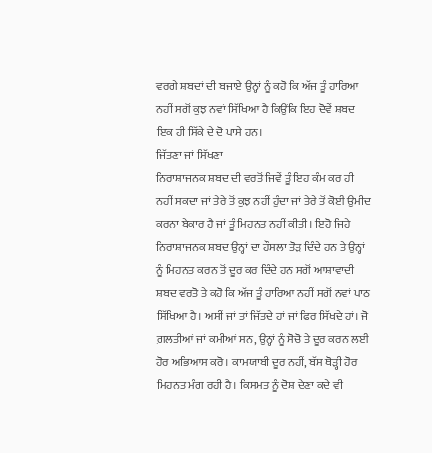ਵਰਗੇ ਸ਼ਬਦਾਂ ਦੀ ਬਜਾਏ ਉਨ੍ਹਾਂ ਨੂੰ ਕਹੋ ਕਿ ਅੱਜ ਤੂੰ ਹਾਰਿਆ ਨਹੀਂ ਸਗੋਂ ਕੁਝ ਨਵਾਂ ਸਿੱਖਿਆ ਹੈ ਕਿਉਂਕਿ ਇਹ ਦੋਵੇਂ ਸ਼ਬਦ ਇਕ ਹੀ ਸਿੱਕੇ ਦੇ ਦੋ ਪਾਸੇ ਹਨ।
ਜਿੱਤਣਾ ਜਾਂ ਸਿੱਖਣਾ
ਨਿਰਾਸ਼ਾਜਨਕ ਸ਼ਬਦ ਦੀ ਵਰਤੋਂ ਜਿਵੇਂ ਤੂੰ ਇਹ ਕੰਮ ਕਰ ਹੀ ਨਹੀਂ ਸਕਦਾ ਜਾਂ ਤੇਰੇ ਤੋਂ ਕੁਝ ਨਹੀਂ ਹੁੰਦਾ ਜਾਂ ਤੇਰੇ ਤੋਂ ਕੋਈ ਉਮੀਦ ਕਰਨਾ ਬੇਕਾਰ ਹੈ ਜਾਂ ਤੂੰ ਮਿਹਨਤ ਨਹੀਂ ਕੀਤੀ। ਇਹੋ ਜਿਹੇ ਨਿਰਾਸ਼ਾਜਨਕ ਸ਼ਬਦ ਉਨ੍ਹਾਂ ਦਾ ਹੌਸਲਾ ਤੋੜ ਦਿੰਦੇ ਹਨ ਤੇ ਉਨ੍ਹਾਂ ਨੂੰ ਮਿਹਨਤ ਕਰਨ ਤੋਂ ਦੂਰ ਕਰ ਦਿੰਦੇ ਹਨ ਸਗੋਂ ਆਸ਼ਾਵਾਦੀ ਸ਼ਬਦ ਵਰਤੋ ਤੇ ਕਹੋ ਕਿ ਅੱਜ ਤੂੰ ਹਾਰਿਆ ਨਹੀਂ ਸਗੋਂ ਨਵਾਂ ਪਾਠ ਸਿੱਖਿਆ ਹੈ। ਅਸੀਂ ਜਾਂ ਤਾਂ ਜਿੱਤਦੇ ਹਾਂ ਜਾਂ ਫਿਰ ਸਿੱਖਦੇ ਹਾਂ। ਜੋ ਗ਼ਲਤੀਆਂ ਜਾਂ ਕਮੀਆਂ ਸਨ, ਉਨ੍ਹਾਂ ਨੂੰ ਸੋਚੋ ਤੇ ਦੂਰ ਕਰਨ ਲਈ ਹੋਰ ਅਭਿਆਸ ਕਰੋ। ਕਾਮਯਾਬੀ ਦੂਰ ਨਹੀਂ, ਬੱਸ ਥੋੜ੍ਹੀ ਹੋਰ ਮਿਹਨਤ ਮੰਗ ਰਹੀ ਹੈ। ਕਿਸਮਤ ਨੂੰ ਦੋਸ਼ ਦੇਣਾ ਕਦੇ ਵੀ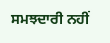ਸਮਝਦਾਰੀ ਨਹੀਂ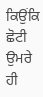ਕਿਉਂਕਿ ਛੋਟੀ ਉਮਰੇ ਹੀ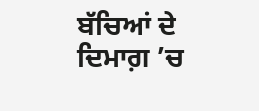ਬੱਚਿਆਂ ਦੇ ਦਿਮਾਗ਼ ’ਚ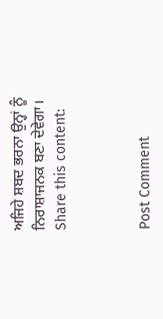ਅਜਿਹੇ ਸ਼ਬਦ ਭਰਨਾ ਉਨ੍ਹਾਂ ਨੂੰ ਨਿਰਾਸ਼ਾਜਨਕ ਬਣਾ ਦੇਵੇਗਾ।
Share this content:



Post Comment